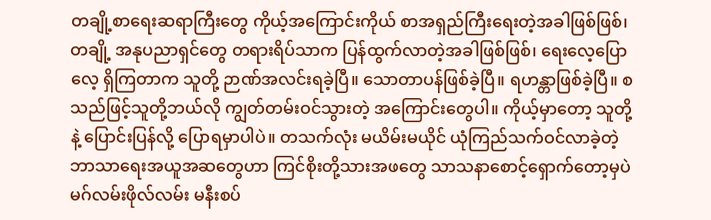တချို့စာရေးဆရာကြီးတွေ ကိုယ့်အကြောင်းကိုယ် စာအရှည်ကြီးရေးတဲ့အခါဖြစ်ဖြစ်၊ တချို့ အနုပညာရှင်တွေ တရားရိပ်သာက ပြန်ထွက်လာတဲ့အခါဖြစ်ဖြစ်၊ ရေးလေ့ပြောလေ့ ရှိကြတာက သူတို့ ဉာဏ်အလင်းရခဲ့ပြီ။ သောတာပန်ဖြစ်ခဲ့ပြီ။ ရဟန္တာဖြစ်ခဲ့ပြီ။ စသည်ဖြင့်သူတို့ဘယ်လို ကျွတ်တမ်းဝင်သွားတဲ့ အကြောင်းတွေပါ။ ကိုယ့်မှာတော့ သူတို့နဲ့ ပြောင်းပြန်လို့ ပြောရမှာပါပဲ။ တသက်လုံး မယိမ်းမယိုင် ယုံကြည်သက်ဝင်လာခဲ့တဲ့ ဘာသာရေးအယူအဆတွေဟာ ကြင်စိုးတို့သားအဖတွေ သာသနာစောင့်ရှောက်တော့မှပဲ မဂ်လမ်းဖိုလ်လမ်း မနီးစပ်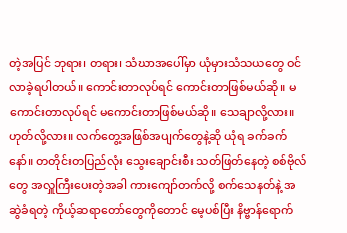တဲ့အပြင် ဘုရား၊ တရား၊ သံဃာအပေါ်မှာ ယုံမှားသံသယတွေ ဝင်လာခဲ့ရပါတယ်။ ကောင်းတာလုပ်ရင် ကောင်းတာဖြစ်မယ်ဆို။ မကောင်းတာလုပ်ရင် မကောင်းတာဖြစ်မယ်ဆို။ သေချာလို့လား။ ဟုတ်လို့လား။ လက်တွေ့အဖြစ်အပျက်တွေနဲ့ဆို ယုံရ ခက်ခက်နော်။ တတိုင်းတပြည်လုံး သွေးချောင်းစီး သတ်ဖြတ်နေတဲ့ စစ်ဗိုလ်တွေ အလှူကြီးပေးတဲ့အခါ ကားကျော်တက်လို့ စက်သေနတ်နဲ့ အဆွဲခံရတဲ့ ကိုယ့်ဆရာတော်တွေကိုတောင် မေ့ပစ်ပြီး နိဗ္ဗာန်ရောက်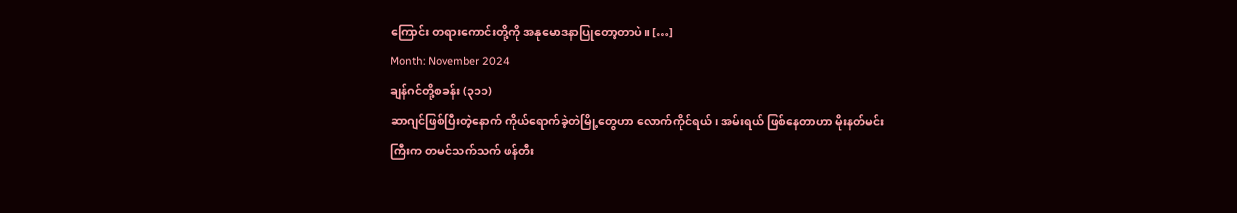ကြောင်း တရားကောင်းတို့ကို အနုမောဒနာပြုတော့တာပဲ။ […]
Month: November 2024
ချန်ဂင်တို့စခန်း (၃၁၁)
ဆာဂျင်ဖြစ်ပြီးတဲ့နောက် ကိုယ်ရောက်ခဲ့တဲမြို့တွေဟာ လောက်ကိုင်ရယ်၊ အမ်းရယ် ဖြစ်နေတာဟာ မိုးနတ်မင်းကြီးက တမင်သက်သက် ဖန်တီး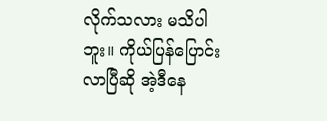လိုက်သလား မသိပါဘူး။ ကိုယ်ပြန်ပြောင်းလာပြီဆို အဲ့ဒီနေ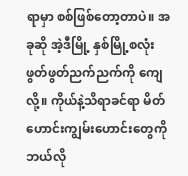ရာမှာ စစ်ဖြစ်တော့တာပဲ။ အခုဆို အဲ့ဒီမြို့ နှစ်မြို့စလုံး ဖွတ်ဖွတ်ညက်ညက်ကို ကျေလို့။ ကိုယ်နဲ့သိရာခင်ရာ မိတ်ဟောင်းကျွမ်းဟောင်းတွေကို ဘယ်လို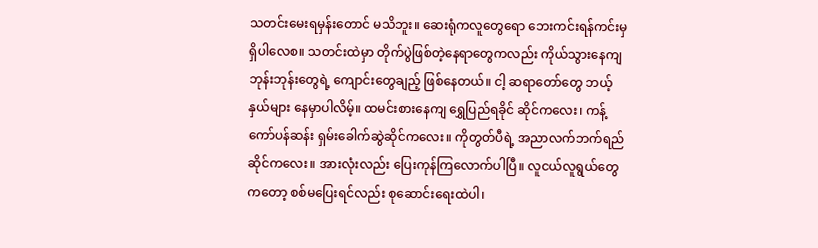သတင်းမေးရမှန်းတောင် မသိဘူး။ ဆေးရုံကလူတွေရော ဘေးကင်းရန်ကင်းမှ ရှိပါလေစ။ သတင်းထဲမှာ တိုက်ပွဲဖြစ်တဲ့နေရာတွေကလည်း ကိုယ်သွားနေကျ ဘုန်းဘုန်းတွေရဲ့ ကျောင်းတွေချည့် ဖြစ်နေတယ်။ ငါ့ ဆရာတော်တွေ ဘယ့်နှယ်များ နေမှာပါလိမ့်။ ထမင်းစားနေကျ ရွှေပြည်ရခိုင် ဆိုင်ကလေး၊ ကန့်ကော်ပန်ဆန်း ရှမ်းခေါက်ဆွဲဆိုင်ကလေး။ ကိုတွတ်ပီရဲ့ အညာလက်ဘက်ရည်ဆိုင်ကလေး။ အားလုံးလည်း ပြေးကုန်ကြလောက်ပါပြီ။ လူငယ်လူရွယ်တွေကတော့ စစ်မပြေးရင်လည်း စုဆောင်းရေးထဲပါ၊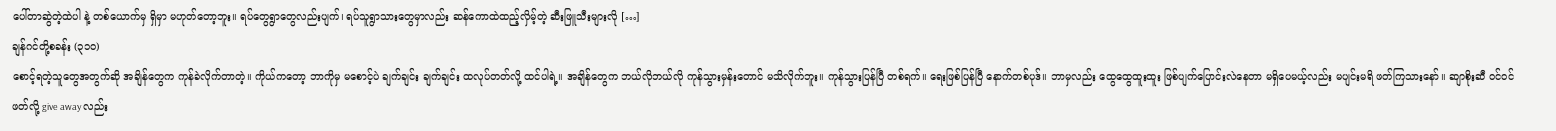ပေါ်တာဆွဲတဲ့ထဲပါ နဲ့ တစ်ယောက်မှ ရှိမှာ မဟုတ်တော့ဘူး။ ရပ်တွေရွာတွေလည်းပျက်၊ ရပ်သူရွာသားတွေမှာလည်း ဆန်ကောထဲထည့်လှိမ့်တဲ့ ဆီးဖြူသီးများလို […]
ချန်ဂင်တို့စခန်း (၃၁၀)
စောင့်ရတဲ့သူတွေအတွက်ဆို အချိန်တွေက ကုန်ခဲလိုက်တာတဲ့။ ကိုယ်ကတော့ ဘာကိုမှ မစောင့်ပဲ ချက်ချင်း ချက်ချင်း ထလုပ်တတ်လို့ ထင်ပါရဲ့။ အချိန်တွေက ဘယ်လိုဘယ်လို ကုန်သွားမှန်းတောင် မသိလိုက်ဘူး။ ကုန်သွားပြန်ပြီ တစ်ရက်။ ရေးဖြစ်ပြန်ပြီ နောက်တစ်ပုဒ်။ ဘာမှလည်း ထွေထွေထူးထူး ဖြစ်ပျက်ပြောင်းလဲနေတာ မရှိပေမယ့်လည်း မပျင်းမရိ ဖတ်ကြသားနော်။ ဆျာစိုးဆီ ဝင်ဝင်ဖတ်လို့ give away လည်း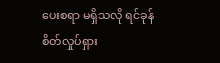ပေးစရာ မရှိသလို ရင်ခုန်စိတ်လှုပ်ရှား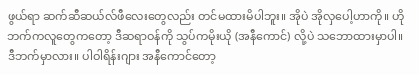ဖွယ်ရာ ဆက်ဆီဆယ်လ်ဖီလေးတွေလည်း တင်မထားမိပါဘူး။ အိုပဲ အိုလှပေါ့ဟာကို။ ဟိုဘက်ကလူတွေကတော့ ဒီဆရာဝန်ကို သွပ်ကမိုးယို (အနီကောင်) လို့ပဲ သဘောထားမှာပါ။ ဒီဘက်မှာလား။ ပါဝါရိန်းဂျား အနီကောင်တော့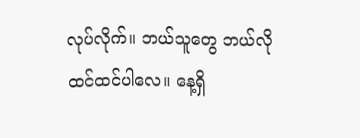လုပ်လိုက်။ ဘယ်သူတွေ ဘယ်လိုထင်ထင်ပါလေ။ နေ့ရှိ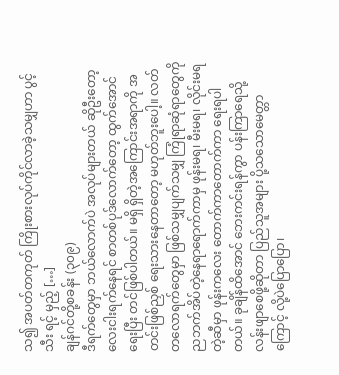သ၍ အပတ်တကုတ် ကြိုးစားလုပ်ကိုင်လာခဲ့သမျှဟာ ပွင့် သီး ရင့် မှည့် […]
ချန်ဂင်တို့စခန်း (၃၀၉)
ဒီရက်တွေမှာ ဘယ်လောက်ပဲ အလုပ်များတယ် ဆိုဦးတော့ လေးငါးရက်နေရင် စာတစ်ပုဒ်လောက်တော့ ထွက်အောင်ရေးပြီး တင်ဖြစ်ပါတယ်။ မရှိ ရှိတဲ့အကြောင်းအရာကို အတင်းဖြစ်ညှစ် ရေးသားနေတာတော့ မဟုတ်ဘူးပေါ့။ လတ်တလောရက်တွေမှာ ဖြစ်သမျှပျက်သမျှ ကြုံရာဆုံရာတွေကို ညဘက်အိပ်တဲ့နေရာရောက်ကာမှ ဖုန်းမရ၊ မီးမရ၊ လိုင်းမရတဲ့ဆီမှာ ဖုန်းကလေး တောက်ကာတောက်ကာ ရေးရပါတယ်။ ခုချိန်ထိအောင် ဘေးကင်းရန်ကွာ ပန်းကြာရေသို့ လန်းဖျာစေဖို့ဆိုတာ ပြည်သူအများ ပို့သသောမေတ္တာကြောင့် လို့ပဲပြောပြော၊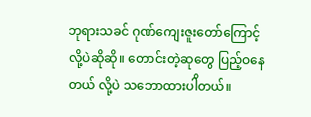ဘုရားသခင် ဂုဏ်ကျေးဇူးတော်ကြောင့်လို့ပဲဆိုဆို။ တောင်းတဲ့ဆုတွေ ပြည့်ဝနေတယ် လို့ပဲ သဘောထားပါိတယ်။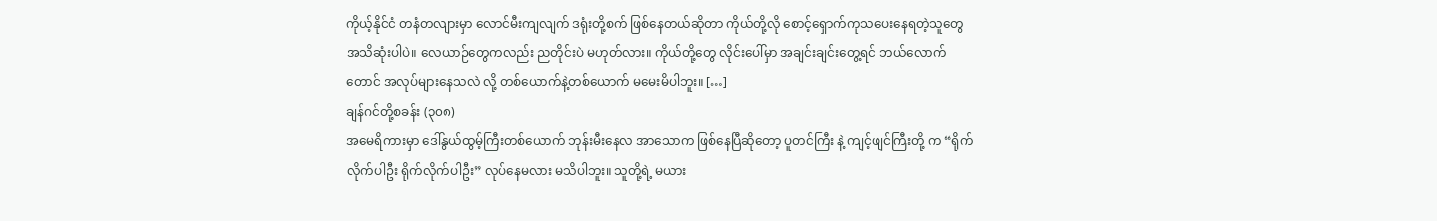ကိုယ့်နိုင်ငံ တနံတလျားမှာ လောင်မီးကျလျက် ဒရုံးတို့စက် ဖြစ်နေတယ်ဆိုတာ ကိုယ်တို့လို စောင့်ရှောက်ကုသပေးနေရတဲ့သူတွေ အသိဆုံးပါပဲ။ လေယာဉ်တွေကလည်း ညတိုင်းပဲ မဟုတ်လား။ ကိုယ်တို့တွေ လိုင်းပေါ်မှာ အချင်းချင်းတွေ့ရင် ဘယ်လောက်တောင် အလုပ်များနေသလဲ လို့ တစ်ယောက်နဲ့တစ်ယောက် မမေးမိပါဘူး။ […]
ချန်ဂင်တို့စခန်း (၃၀၈)
အမေရိကားမှာ ဒေါ်နွယ်ထွမ့်ကြီးတစ်ယောက် ဘုန်းမီးနေလ အာသောက ဖြစ်နေပြီဆိုတော့ ပူတင်ကြီး နဲ့ ကျင့်ဖျင်ကြီးတို့ က “ရိုက်လိုက်ပါဦး ရိုက်လိုက်ပါဦး” လုပ်နေမလား မသိပါဘူး။ သူတို့ရဲ့ မယား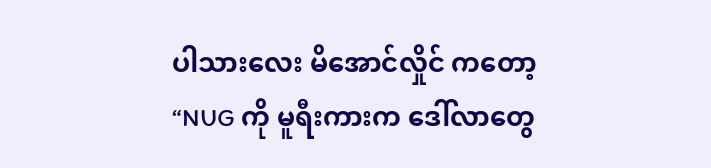ပါသားလေး မိအောင်လှိုင် ကတော့ “NUG ကို မူရီးကားက ဒေါ်လာတွေ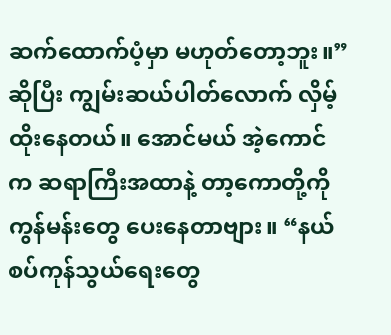ဆက်ထောက်ပံ့မှာ မဟုတ်တော့ဘူး။” ဆိုပြီး ကျွမ်းဆယ်ပါတ်လောက် လှိမ့်ထိုးနေတယ်။ အောင်မယ် အဲ့ကောင်က ဆရာကြီးအထာနဲ့ တာ့ကောတို့ကို ကွန်မန်းတွေ ပေးနေတာဗျား။ “နယ်စပ်ကုန်သွယ်ရေးတွေ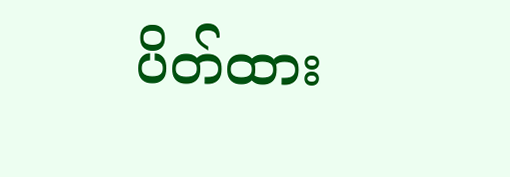ပိတ်ထား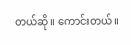တယ်ဆို။ ကောင်းတယ်။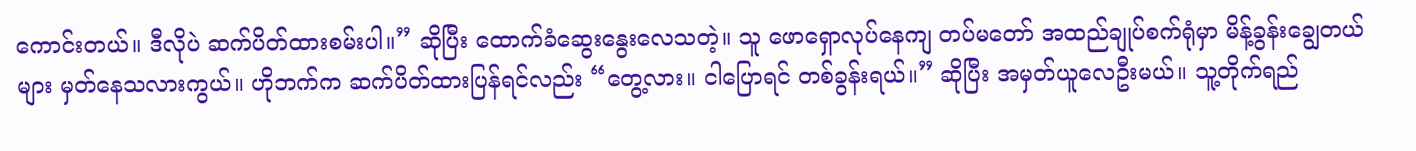ကောင်းတယ်။ ဒီလိုပဲ ဆက်ပိတ်ထားစမ်းပါ။” ဆိုပြီး ထောက်ခံဆွေးနွေးလေသတဲ့။ သူ ဖောရှောလုပ်နေကျ တပ်မတော် အထည်ချုပ်စက်ရုံမှာ မိန့်ခွန်းချွေတယ်များ မှတ်နေသလားကွယ်။ ဟိုဘက်က ဆက်ပိတ်ထားပြန်ရင်လည်း “တွေ့လား။ ငါပြောရင် တစ်ခွန်းရယ်။” ဆိုပြီး အမှတ်ယူလေဦးမယ်။ သူ့တိုက်ရည်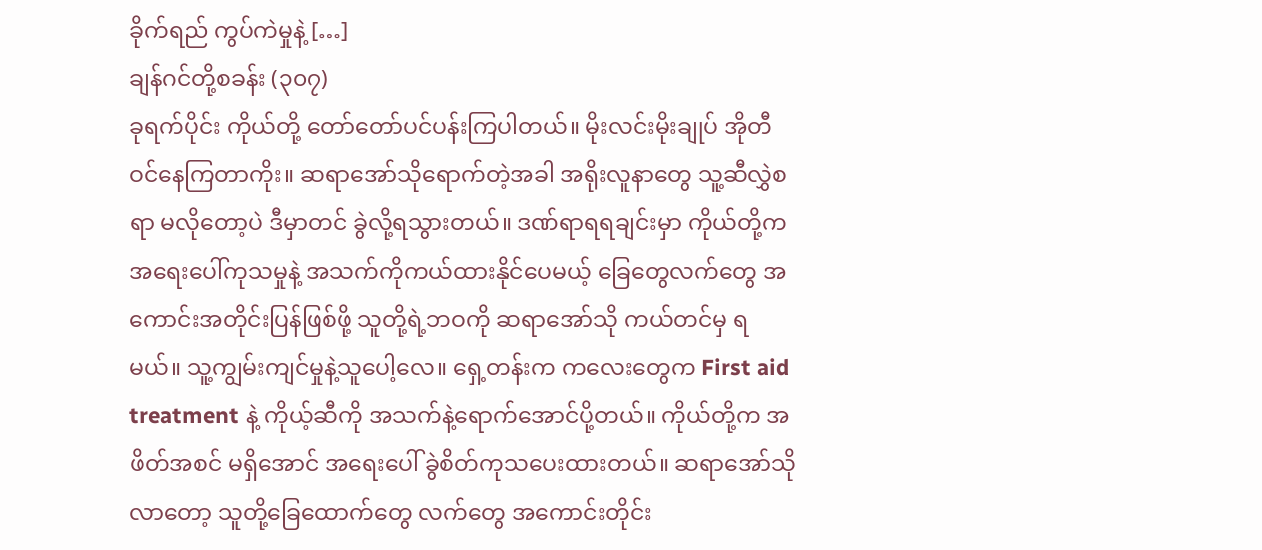ခိုက်ရည် ကွပ်ကဲမှုနဲ့ […]
ချန်ဂင်တို့စခန်း (၃၀၇)
ခုရက်ပိုင်း ကိုယ်တို့ တော်တော်ပင်ပန်းကြပါတယ်။ မိုးလင်းမိုးချုပ် အိုတီဝင်နေကြတာကိုး။ ဆရာအော်သိုရောက်တဲ့အခါ အရိုးလူနာတွေ သူ့ဆီလွှဲစရာ မလိုတော့ပဲ ဒီမှာတင် ခွဲလို့ရသွားတယ်။ ဒဏ်ရာရရချင်းမှာ ကိုယ်တို့က အရေးပေါ်ကုသမှုနဲ့ အသက်ကိုကယ်ထားနိုင်ပေမယ့် ခြေတွေလက်တွေ အကောင်းအတိုင်းပြန်ဖြစ်ဖို့ သူတို့ရဲ့ဘဝကို ဆရာအော်သို ကယ်တင်မှ ရမယ်။ သူ့ကျွမ်းကျင်မှုနဲ့သူပေါ့လေ။ ရှေ့တန်းက ကလေးတွေက First aid treatment နဲ့ ကိုယ့်ဆီကို အသက်နဲ့ရောက်အောင်ပို့တယ်။ ကိုယ်တို့က အဖိတ်အစင် မရှိအောင် အရေးပေါ် ခွဲစိတ်ကုသပေးထားတယ်။ ဆရာအော်သိုလာတော့ သူတို့ခြေထောက်တွေ လက်တွေ အကောင်းတိုင်း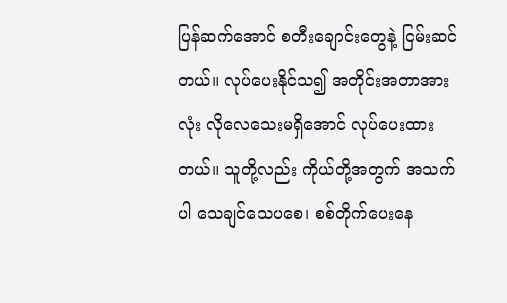ပြန်ဆက်အောင် စတီးချောင်းတွေနဲ့ ငြမ်းဆင်တယ်။ လုပ်ပေးနိုင်သ၍ အတိုင်းအတာအားလုံး လိုလေသေးမရှိအောင် လုပ်ပေးထားတယ်။ သူတို့လည်း ကိုယ်တို့အတွက် အသက်ပါ သေချင်သေပစေ၊ စစ်တိုက်ပေးနေ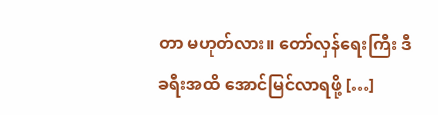တာ မဟုတ်လား။ တော်လှန်ရေးကြီး ဒီခရီးအထိ အောင်မြင်လာရဖို့ […]